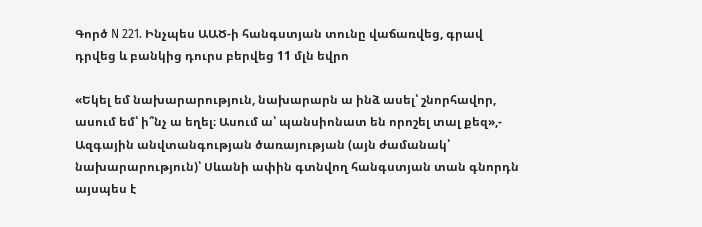Գործ N 221. Ինչպես ԱԱԾ-ի հանգստյան տունը վաճառվեց, գրավ դրվեց և բանկից դուրս բերվեց 11 մլն եվրո

«Եկել եմ նախարարություն, նախարարն ա ինձ ասել՝ շնորհավոր, ասում եմ՝ ի՞նչ ա եղել։ Ասում ա՝ պանսիոնատ են որոշել տալ քեզ»,- Ազգային անվտանգության ծառայության (այն ժամանակ՝ նախարարություն)՝ Սևանի ափին գտնվող հանգստյան տան գնորդն այսպես է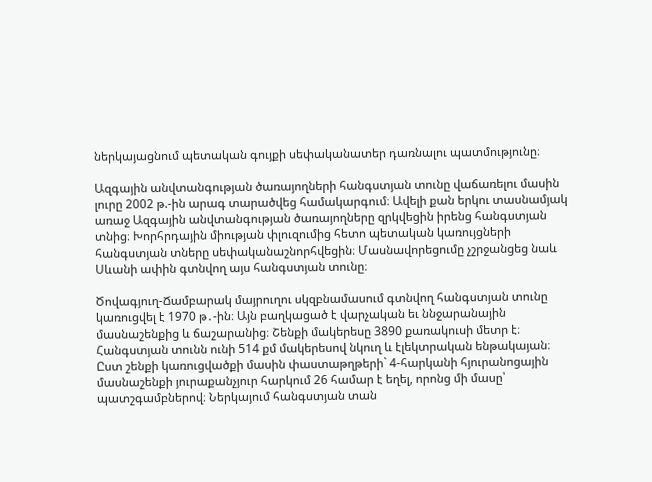ներկայացնում պետական գույքի սեփականատեր դառնալու պատմությունը։

Ազգային անվտանգության ծառայողների հանգստյան տունը վաճառելու մասին լուրը 2002 թ.-ին արագ տարածվեց համակարգում։ Ավելի քան երկու տասնամյակ առաջ Ազգային անվտանգության ծառայողները զրկվեցին իրենց հանգստյան տնից։ Խորհրդային միության փլուզումից հետո պետական կառույցների հանգստյան տները սեփականաշնորհվեցին։ Մասնավորեցումը չշրջանցեց նաև Սևանի ափին գտնվող այս հանգստյան տունը։

Ծովագյուղ-Ճամբարակ մայրուղու սկզբնամասում գտնվող հանգստյան տունը կառուցվել է 1970 թ․-ին։ Այն բաղկացած է վարչական եւ ննջարանային մասնաշենքից և ճաշարանից։ Շենքի մակերեսը 3890 քառակուսի մետր է։ Հանգստյան տունն ունի 514 քմ մակերեսով նկուղ և էլեկտրական ենթակայան։ Ըստ շենքի կառուցվածքի մասին փաստաթղթերի` 4-հարկանի հյուրանոցային մասնաշենքի յուրաքանչյուր հարկում 26 համար է եղել, որոնց մի մասը՝ պատշգամբներով։ Ներկայում հանգստյան տան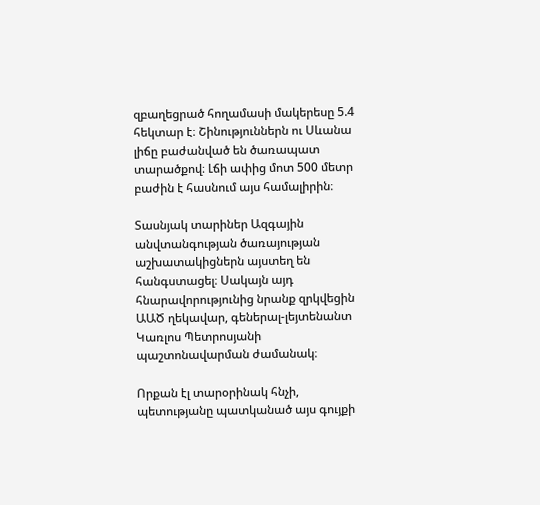զբաղեցրած հողամասի մակերեսը 5.4 հեկտար է։ Շինություններն ու Սևանա լիճը բաժանված են ծառապատ տարածքով։ Լճի ափից մոտ 500 մետր բաժին է հասնում այս համալիրին։

Տասնյակ տարիներ Ազգային անվտանգության ծառայության աշխատակիցներն այստեղ են հանգստացել։ Սակայն այդ հնարավորությունից նրանք զրկվեցին ԱԱԾ ղեկավար, գեներալ-լեյտենանտ Կառլոս Պետրոսյանի պաշտոնավարման ժամանակ։

Որքան էլ տարօրինակ հնչի, պետությանը պատկանած այս գույքի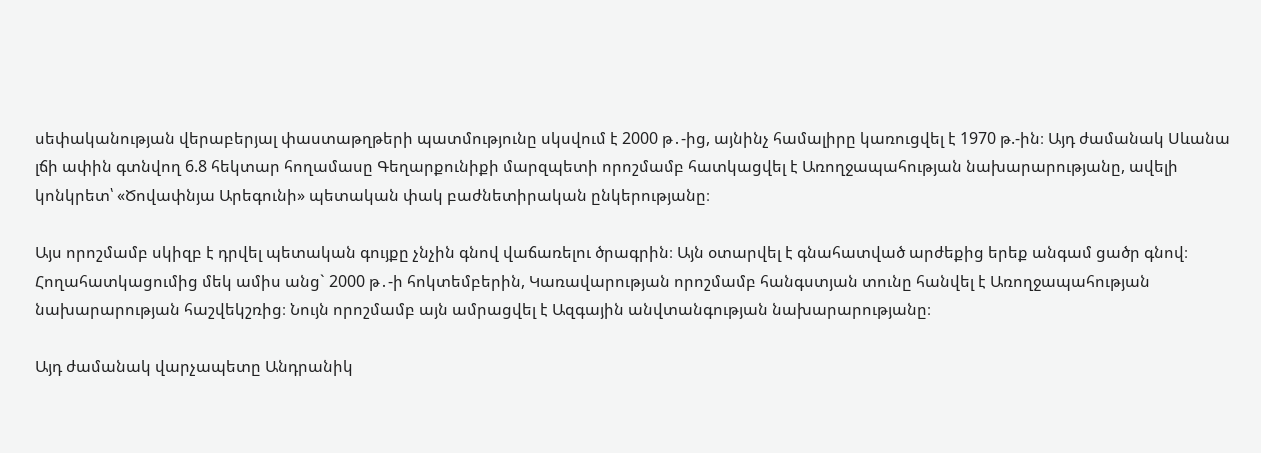սեփականության վերաբերյալ փաստաթղթերի պատմությունը սկսվում է 2000 թ․-ից, այնինչ համալիրը կառուցվել է 1970 թ.-ին։ Այդ ժամանակ Սևանա լճի ափին գտնվող 6.8 հեկտար հողամասը Գեղարքունիքի մարզպետի որոշմամբ հատկացվել է Առողջապահության նախարարությանը, ավելի կոնկրետ՝ «Ծովափնյա Արեգունի» պետական փակ բաժնետիրական ընկերությանը։

Այս որոշմամբ սկիզբ է դրվել պետական գույքը չնչին գնով վաճառելու ծրագրին։ Այն օտարվել է գնահատված արժեքից երեք անգամ ցածր գնով։ Հողահատկացումից մեկ ամիս անց` 2000 թ․-ի հոկտեմբերին, Կառավարության որոշմամբ հանգստյան տունը հանվել է Առողջապահության նախարարության հաշվեկշռից։ Նույն որոշմամբ այն ամրացվել է Ազգային անվտանգության նախարարությանը։

Այդ ժամանակ վարչապետը Անդրանիկ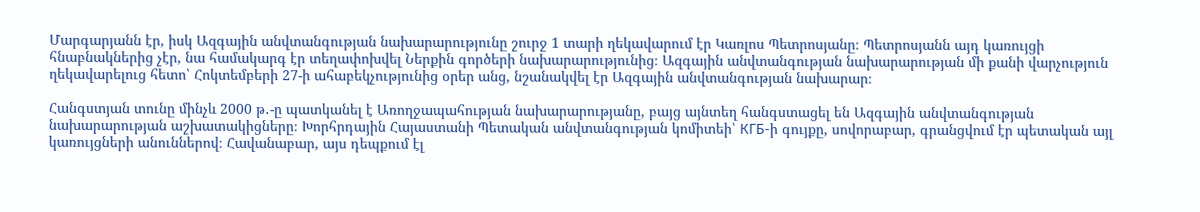Մարգարյանն էր, իսկ Ազգային անվտանգության նախարարությունը շուրջ 1 տարի ղեկավարում էր Կառլոս Պետրոսյանը։ Պետրոսյանն այդ կառույցի հնաբնակներից չէր, նա համակարգ էր տեղափոխվել Ներքին գործերի նախարարությունից։ Ազգային անվտանգության նախարարության մի քանի վարչություն ղեկավարելուց հետո՝ Հոկտեմբերի 27-ի ահաբեկչությունից օրեր անց, նշանակվել էր Ազգային անվտանգության նախարար։

Հանգստյան տունը մինչև 2000 թ․-ը պատկանել է Առողջապահության նախարարությանը, բայց այնտեղ հանգստացել են Ազգային անվտանգության նախարարության աշխատակիցները։ Խորհրդային Հայաստանի Պետական անվտանգության կոմիտեի՝ КГБ-ի գույքը, սովորաբար, գրանցվում էր պետական այլ կառույցների անուններով։ Հավանաբար, այս դեպքում էլ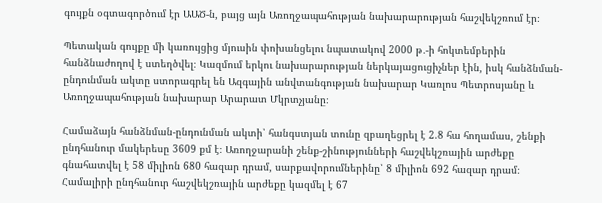գույքն օգտագործում էր ԱԱԾ-ն, բայց այն Առողջապահության նախարարության հաշվեկշռում էր։

Պետական գույքը մի կառույցից մյուսին փոխանցելու նպատակով 2000 թ․-ի հոկտեմբերին հանձնաժողով է ստեղծվել։ Կազմում երկու նախարարության ներկայացուցիչներ էին, իսկ հանձնման-ընդունման ակտը ստորագրել են Ազգային անվտանգության նախարար Կառլոս Պետրոսյանը և Առողջապահության նախարար Արարատ Մկրտչյանը։

Համաձայն հանձնման-ընդունման ակտի՝ հանգստյան տունը զբաղեցրել է 2.8 հա հողամաս, շենքի ընդհանուր մակերեսը 3609 քմ է։ Առողջարանի շենք-շինությունների հաշվեկշռային արժեքը գնահատվել է 58 միլիոն 680 հազար դրամ, սարքավորումներինը՝ 8 միլիոն 692 հազար դրամ։ Համալիրի ընդհանուր հաշվեկշռային արժեքը կազմել է 67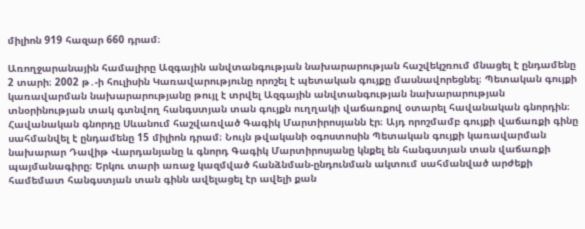միլիոն 919 հազար 660 դրամ։

Առողջարանային համալիրը Ազգային անվտանգության նախարարության հաշվեկշռում մնացել է ընդամենը 2 տարի։ 2002 թ․-ի հուլիսին Կառավարությունը որոշել է պետական գույքը մասնավորեցնել։ Պետական գույքի կառավարման նախարարությանը թույլ է տրվել Ազգային անվտանգության նախարարության տնօրինության տակ գտնվող հանգստյան տան գույքն ուղղակի վաճառքով օտարել հավանական գնորդին։ Հավանական գնորդը Սևանում հաշվառված Գագիկ Մարտիրոսյանն էր։ Այդ որոշմամբ գույքի վաճառքի գինը սահմանվել է ընդամենը 15 միլիոն դրամ։ Նույն թվականի օգոստոսին Պետական գույքի կառավարման նախարար Դավիթ Վարդանյանը և գնորդ Գագիկ Մարտիրոսյանը կնքել են հանգստյան տան վաճառքի պայմանագիրը։ Երկու տարի առաջ կազմված հանձնման-ընդունման ակտում սահմանված արժեքի համեմատ հանգստյան տան գինն ավելացել էր ավելի քան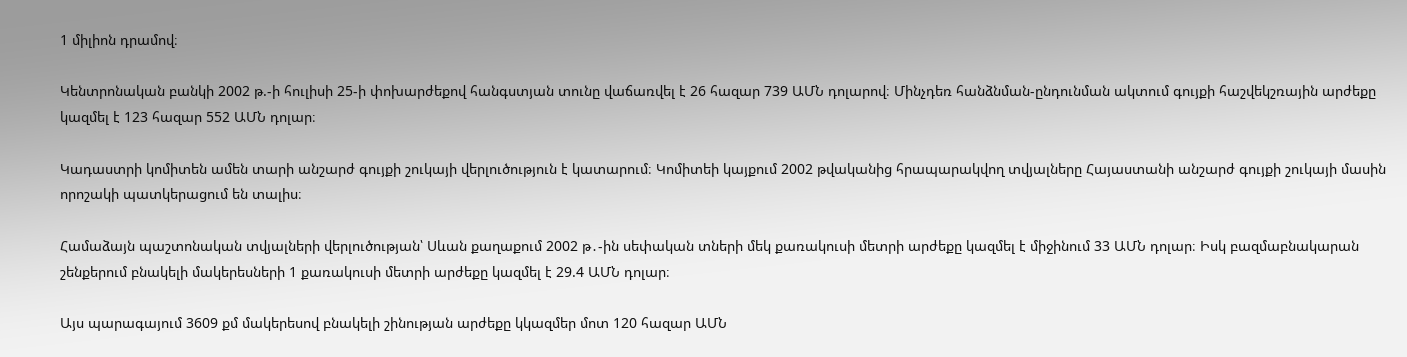1 միլիոն դրամով։

Կենտրոնական բանկի 2002 թ.-ի հուլիսի 25-ի փոխարժեքով հանգստյան տունը վաճառվել է 26 հազար 739 ԱՄՆ դոլարով։ Մինչդեռ հանձնման-ընդունման ակտում գույքի հաշվեկշռային արժեքը կազմել է 123 հազար 552 ԱՄՆ դոլար։

Կադաստրի կոմիտեն ամեն տարի անշարժ գույքի շուկայի վերլուծություն է կատարում։ Կոմիտեի կայքում 2002 թվականից հրապարակվող տվյալները Հայաստանի անշարժ գույքի շուկայի մասին որոշակի պատկերացում են տալիս։

Համաձայն պաշտոնական տվյալների վերլուծության՝ Սևան քաղաքում 2002 թ․-ին սեփական տների մեկ քառակուսի մետրի արժեքը կազմել է միջինում 33 ԱՄՆ դոլար։ Իսկ բազմաբնակարան շենքերում բնակելի մակերեսների 1 քառակուսի մետրի արժեքը կազմել է 29.4 ԱՄՆ դոլար։

Այս պարագայում 3609 քմ մակերեսով բնակելի շինության արժեքը կկազմեր մոտ 120 հազար ԱՄՆ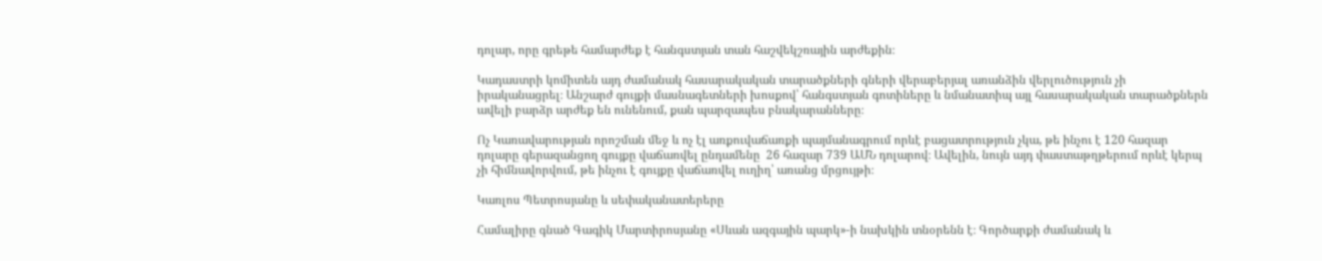դոլար, որը գրեթե համարժեք է հանգստյան տան հաշվեկշռային արժեքին։

Կադաստրի կոմիտեն այդ ժամանակ հասարակական տարածքների գների վերաբերյալ առանձին վերլուծություն չի իրականացրել։ Անշարժ գույքի մասնագետների խոսքով՝ հանգստյան գոտիները և նմանատիպ այլ հասարակական տարածքներն ավելի բարձր արժեք են ունենում, քան պարզապես բնակարանները։

Ոչ Կառավարության որոշման մեջ և ոչ էլ առքուվաճառքի պայմանագրում որևէ բացատրություն չկա, թե ինչու է 120 հազար դոլարը գերազանցող գույքը վաճառվել ընդամենը  26 հազար 739 ԱՄՆ դոլարով։ Ավելին, նույն այդ փաստաթղթերում որևէ կերպ չի հիմնավորվում, թե ինչու է գույքը վաճառվել ուղիղ՝ առանց մրցույթի։

Կառլոս Պետրոսյանը և սեփականատերերը

Համալիրը գնած Գագիկ Մարտիրոսյանը «Սևան ազգային պարկ»-ի նախկին տնօրենն է։ Գործարքի ժամանակ և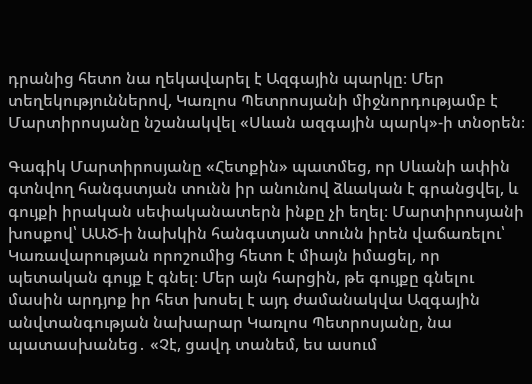դրանից հետո նա ղեկավարել է Ազգային պարկը։ Մեր տեղեկություններով, Կառլոս Պետրոսյանի միջնորդությամբ է Մարտիրոսյանը նշանակվել «Սևան ազգային պարկ»-ի տնօրեն։

Գագիկ Մարտիրոսյանը «Հետքին» պատմեց, որ Սևանի ափին գտնվող հանգստյան տունն իր անունով ձևական է գրանցվել, և գույքի իրական սեփականատերն ինքը չի եղել։ Մարտիրոսյանի խոսքով՝ ԱԱԾ-ի նախկին հանգստյան տունն իրեն վաճառելու՝ Կառավարության որոշումից հետո է միայն իմացել, որ պետական գույք է գնել։ Մեր այն հարցին, թե գույքը գնելու մասին արդյոք իր հետ խոսել է այդ ժամանակվա Ազգային անվտանգության նախարար Կառլոս Պետրոսյանը, նա պատասխանեց․ «Չէ, ցավդ տանեմ, ես ասում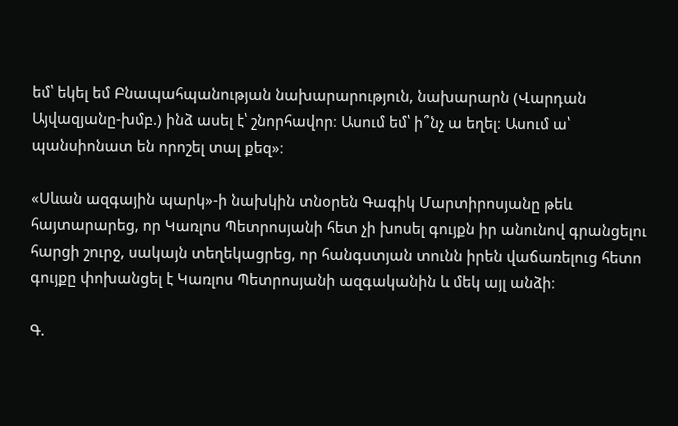եմ՝ եկել եմ Բնապահպանության նախարարություն, նախարարն (Վարդան Այվազյանը-խմբ.) ինձ ասել է՝ շնորհավոր։ Ասում եմ՝ ի՞նչ ա եղել։ Ասում ա՝ պանսիոնատ են որոշել տալ քեզ»։

«Սևան ազգային պարկ»-ի նախկին տնօրեն Գագիկ Մարտիրոսյանը թեև հայտարարեց, որ Կառլոս Պետրոսյանի հետ չի խոսել գույքն իր անունով գրանցելու հարցի շուրջ, սակայն տեղեկացրեց, որ հանգստյան տունն իրեն վաճառելուց հետո գույքը փոխանցել է Կառլոս Պետրոսյանի ազգականին և մեկ այլ անձի։

Գ.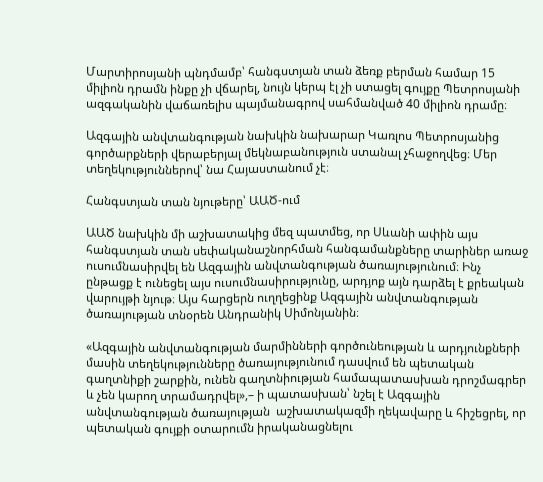Մարտիրոսյանի պնդմամբ՝ հանգստյան տան ձեռք բերման համար 15 միլիոն դրամն ինքը չի վճարել, նույն կերպ էլ չի ստացել գույքը Պետրոսյանի ազգականին վաճառելիս պայմանագրով սահմանված 40 միլիոն դրամը։

Ազգային անվտանգության նախկին նախարար Կառլոս Պետրոսյանից գործարքների վերաբերյալ մեկնաբանություն ստանալ չհաջողվեց։ Մեր տեղեկություններով՝ նա Հայաստանում չէ։

Հանգստյան տան նյութերը՝ ԱԱԾ-ում

ԱԱԾ նախկին մի աշխատակից մեզ պատմեց, որ Սևանի ափին այս հանգստյան տան սեփականաշնորհման հանգամանքները տարիներ առաջ ուսումնասիրվել են Ազգային անվտանգության ծառայությունում։ Ինչ ընթացք է ունեցել այս ուսումնասիրությունը, արդյոք այն դարձել է քրեական վարույթի նյութ։ Այս հարցերն ուղղեցինք Ազգային անվտանգության ծառայության տնօրեն Անդրանիկ Սիմոնյանին։

«Ազգային անվտանգության մարմինների գործունեության և արդյունքների մասին տեղեկությունները ծառայությունում դասվում են պետական գաղտնիքի շարքին, ունեն գաղտնիության համապատասխան դրոշմագրեր և չեն կարող տրամադրվել»,– ի պատասխան՝ նշել է Ազգային անվտանգության ծառայության  աշխատակազմի ղեկավարը և հիշեցրել, որ պետական գույքի օտարումն իրականացնելու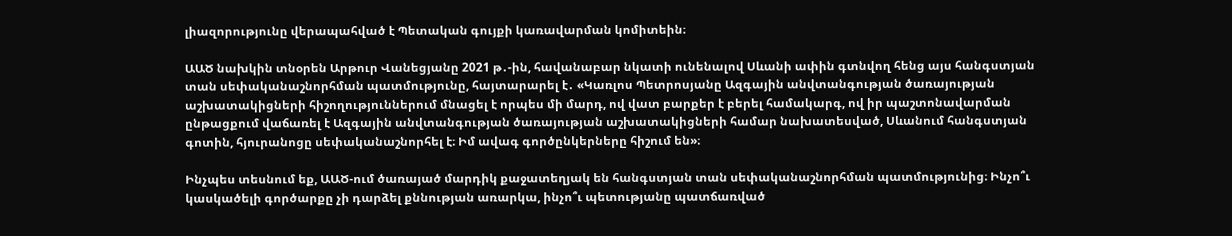լիազորությունը վերապահված է Պետական գույքի կառավարման կոմիտեին։

ԱԱԾ նախկին տնօրեն Արթուր Վանեցյանը 2021 թ․-ին, հավանաբար նկատի ունենալով Սևանի ափին գտնվող հենց այս հանգստյան տան սեփականաշնորհման պատմությունը, հայտարարել է․ «Կառլոս Պետրոսյանը Ազգային անվտանգության ծառայության աշխատակիցների հիշողություններում մնացել է որպես մի մարդ, ով վատ բարքեր է բերել համակարգ, ով իր պաշտոնավարման ընթացքում վաճառել է Ազգային անվտանգության ծառայության աշխատակիցների համար նախատեսված, Սևանում հանգստյան գոտին, հյուրանոցը սեփականաշնորհել է։ Իմ ավագ գործընկերները հիշում են»։

Ինչպես տեսնում եք, ԱԱԾ-ում ծառայած մարդիկ քաջատեղյակ են հանգստյան տան սեփականաշնորհման պատմությունից։ Ինչո՞ւ կասկածելի գործարքը չի դարձել քննության առարկա, ինչո՞ւ պետությանը պատճառված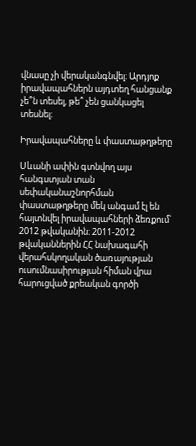վնասը չի վերականգնվել։ Արդյոք իրավապահներն այդտեղ հանցանք չե՞ն տեսել, թե՞ չեն ցանկացել տեսնել։

Իրավապահները և փաստաթղթերը

Սևանի ափին գտնվող այս հանգստյան տան սեփականաշնորհման փաստաթղթերը մեկ անգամ էլ են հայտնվել իրավապահների ձեռքում՝ 2012 թվականին։ 2011-2012 թվականներին ՀՀ նախագահի վերահսկողական ծառայության ուսումնասիրության հիման վրա հարուցված քրեական գործի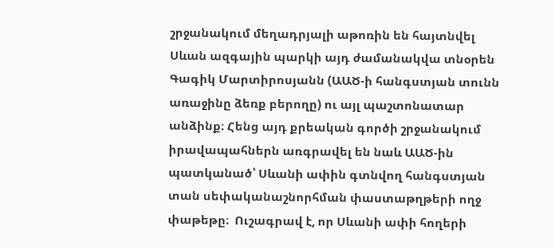շրջանակում մեղադրյալի աթոռին են հայտնվել Սևան ազգային պարկի այդ ժամանակվա տնօրեն Գագիկ Մարտիրոսյանն (ԱԱԾ-ի հանգստյան տունն առաջինը ձեռք բերողը) ու այլ պաշտոնատար անձինք։ Հենց այդ քրեական գործի շրջանակում իրավապահներն առգրավել են նաև ԱԱԾ-ին պատկանած՝ Սևանի ափին գտնվող հանգստյան տան սեփականաշնորհման փաստաթղթերի ողջ փաթեթը։  Ուշագրավ է, որ Սևանի ափի հողերի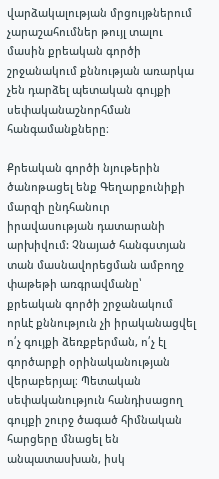վարձակալության մրցույթներում չարաշահումներ թույլ տալու մասին քրեական գործի շրջանակում քննության առարկա չեն դարձել պետական գույքի սեփականաշնորհման հանգամանքները։

Քրեական գործի նյութերին ծանոթացել ենք Գեղարքունիքի մարզի ընդհանուր իրավասության դատարանի արխիվում: Չնայած հանգստյան տան մասնավորեցման ամբողջ փաթեթի առգրավմանը՝ քրեական գործի շրջանակում որևէ քննություն չի իրականացվել ո՛չ գույքի ձեռքբերման, ո՛չ էլ գործարքի օրինականության վերաբերյալ։ Պետական սեփականություն հանդիսացող գույքի շուրջ ծագած հիմնական հարցերը մնացել են անպատասխան, իսկ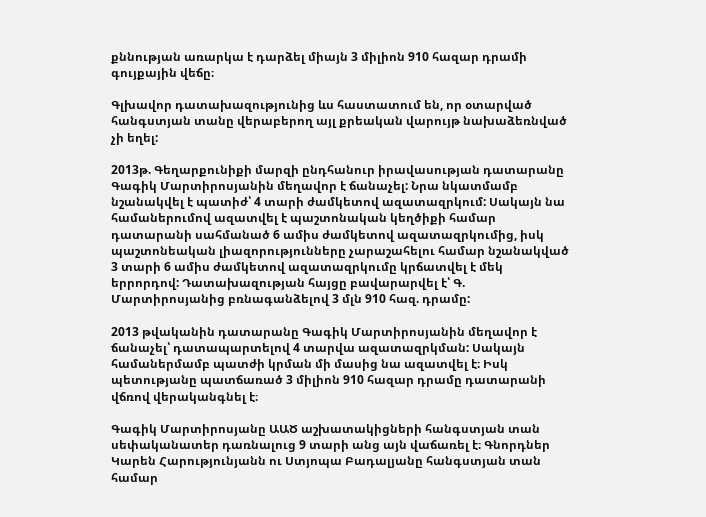քննության առարկա է դարձել միայն 3 միլիոն 910 հազար դրամի գույքային վեճը։

Գլխավոր դատախազությունից ևս հաստատում են, որ օտարված հանգստյան տանը վերաբերող այլ քրեական վարույթ նախաձեռնված չի եղել:

2013թ. Գեղարքունիքի մարզի ընդհանուր իրավասության դատարանը Գագիկ Մարտիրոսյանին մեղավոր է ճանաչել: Նրա նկատմամբ նշանակվել է պատիժ՝ 4 տարի ժամկետով ազատազրկում: Սակայն նա համաներումով ազատվել է պաշտոնական կեղծիքի համար դատարանի սահմանած 6 ամիս ժամկետով ազատազրկումից, իսկ պաշտոնեական լիազորությունները չարաշահելու համար նշանակված 3 տարի 6 ամիս ժամկետով ազատազրկումը կրճատվել է մեկ երրորդով: Դատախազության հայցը բավարարվել է՝ Գ. Մարտիրոսյանից բռնագանձելով 3 մլն 910 հազ. դրամը:

2013 թվականին դատարանը Գագիկ Մարտիրոսյանին մեղավոր է ճանաչել՝ դատապարտելով 4 տարվա ազատազրկման: Սակայն համաներմամբ պատժի կրման մի մասից նա ազատվել է։ Իսկ պետությանը պատճառած 3 միլիոն 910 հազար դրամը դատարանի վճռով վերականգնել է։

Գագիկ Մարտիրոսյանը ԱԱԾ աշխատակիցների հանգստյան տան սեփականատեր դառնալուց 9 տարի անց այն վաճառել է։ Գնորդներ Կարեն Հարությունյանն ու Ստյոպա Բադալյանը հանգստյան տան համար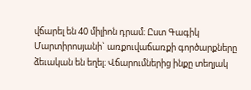վճարել են 40 միլիոն դրամ։ Ըստ Գագիկ Մարտիրոսյանի` առքուվաճառքի գործարքները ձեւական են եղել։ Վճարումներից ինքը տեղյակ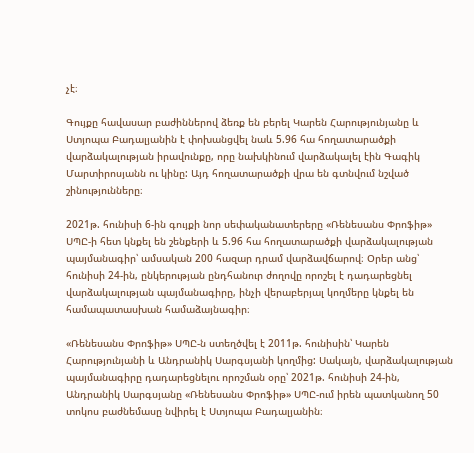չէ։

Գույքը հավասար բաժիններով ձեռք են բերել Կարեն Հարությունյանը և Ստյոպա Բադալյանին է փոխանցվել նաև 5.96 հա հողատարածքի վարձակալության իրավունքը, որը նախկինում վարձակալել էին Գագիկ Մարտիրոսյանն ու կինը: Այդ հողատարածքի վրա են գտնվում նշված շինությունները։

2021թ. հունիսի 6-ին գույքի նոր սեփականատերերը «Ռենեսանս Փրոֆիթ» ՍՊԸ-ի հետ կնքել են շենքերի և 5.96 հա հողատարածքի վարձակալության պայմանագիր՝ ամսական 200 հազար դրամ վարձավճարով։ Օրեր անց՝ հունիսի 24-ին, ընկերության ընդհանուր ժողովը որոշել է դադարեցնել վարձակալության պայմանագիրը, ինչի վերաբերյալ կողմերը կնքել են համապատասխան համաձայնագիր։

«Ռենեսանս Փրոֆիթ» ՍՊԸ-ն ստեղծվել է 2011թ. հունիսին՝ Կարեն Հարությունյանի և Անդրանիկ Սարգսյանի կողմից: Սակայն, վարձակալության պայմանագիրը դադարեցնելու որոշման օրը՝ 2021թ. հունիսի 24-ին, Անդրանիկ Սարգսյանը «Ռենեսանս Փրոֆիթ» ՍՊԸ-ում իրեն պատկանող 50 տոկոս բաժնեմասը նվիրել է Ստյոպա Բադալյանին։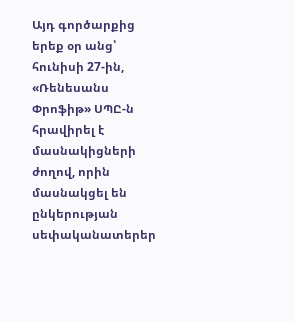Այդ գործարքից երեք օր անց՝ հունիսի 27-ին, «Ռենեսանս Փրոֆիթ» ՍՊԸ-ն հրավիրել է մասնակիցների ժողով, որին մասնակցել են ընկերության սեփականատերեր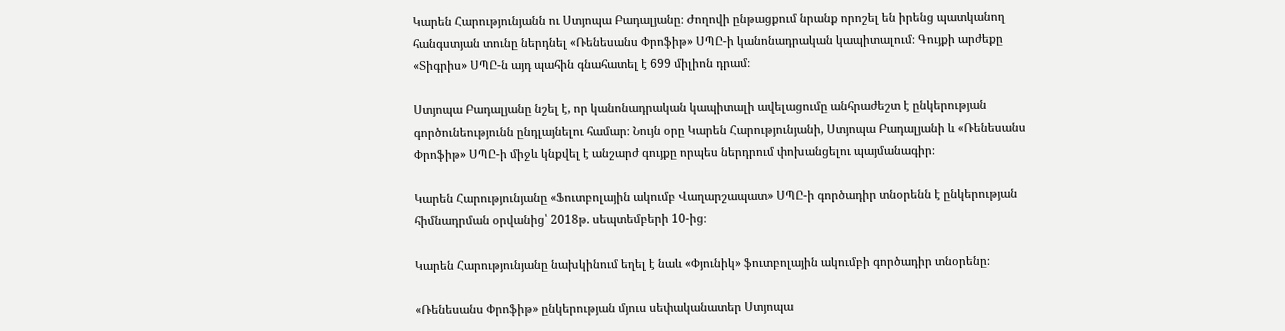Կարեն Հարությունյանն ու Ստյոպա Բադալյանը։ Ժողովի ընթացքում նրանք որոշել են իրենց պատկանող հանգստյան տունը ներդնել «Ռենեսանս Փրոֆիթ» ՍՊԸ-ի կանոնադրական կապիտալում։ Գույքի արժեքը «Տիգրիս» ՍՊԸ-ն այդ պահին գնահատել է 699 միլիոն դրամ։

Ստյոպա Բադալյանը նշել է, որ կանոնադրական կապիտալի ավելացումը անհրաժեշտ է ընկերության գործունեությունն ընդլայնելու համար։ Նույն օրը Կարեն Հարությունյանի, Ստյոպա Բադալյանի և «Ռենեսանս Փրոֆիթ» ՍՊԸ-ի միջև կնքվել է անշարժ գույքը որպես ներդրում փոխանցելու պայմանագիր։

Կարեն Հարությունյանը «Ֆուտբոլային ակումբ Վաղարշապատ» ՍՊԸ-ի գործադիր տնօրենն է ընկերության հիմնադրման օրվանից՝ 2018թ. սեպտեմբերի 10-ից։

Կարեն Հարությունյանը նախկինում եղել է նաև «Փյունիկ» ֆուտբոլային ակումբի գործադիր տնօրենը։

«Ռենեսանս Փրոֆիթ» ընկերության մյուս սեփականատեր Ստյոպա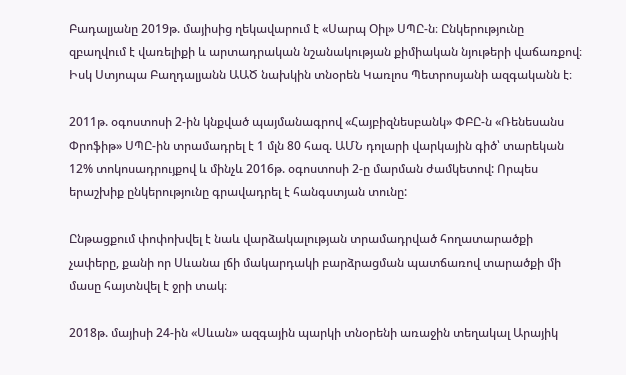Բադալյանը 2019թ. մայիսից ղեկավարում է «Սարպ Օիլ» ՍՊԸ-ն։ Ընկերությունը զբաղվում է վառելիքի և արտադրական նշանակության քիմիական նյութերի վաճառքով։ Իսկ Ստյոպա Բաղդալյանն ԱԱԾ նախկին տնօրեն Կառլոս Պետրոսյանի ազգականն է։

2011թ. օգոստոսի 2-ին կնքված պայմանագրով «Հայբիզնեսբանկ» ՓԲԸ-ն «Ռենեսանս Փրոֆիթ» ՍՊԸ-ին տրամադրել է 1 մլն 80 հազ. ԱՄՆ դոլարի վարկային գիծ՝ տարեկան 12% տոկոսադրույքով և մինչև 2016թ. օգոստոսի 2-ը մարման ժամկետով: Որպես երաշխիք ընկերությունը գրավադրել է հանգստյան տունը:

Ընթացքում փոփոխվել է նաև վարձակալության տրամադրված հողատարածքի չափերը, քանի որ Սևանա լճի մակարդակի բարձրացման պատճառով տարածքի մի մասը հայտնվել է ջրի տակ։

2018թ. մայիսի 24-ին «Սևան» ազգային պարկի տնօրենի առաջին տեղակալ Արայիկ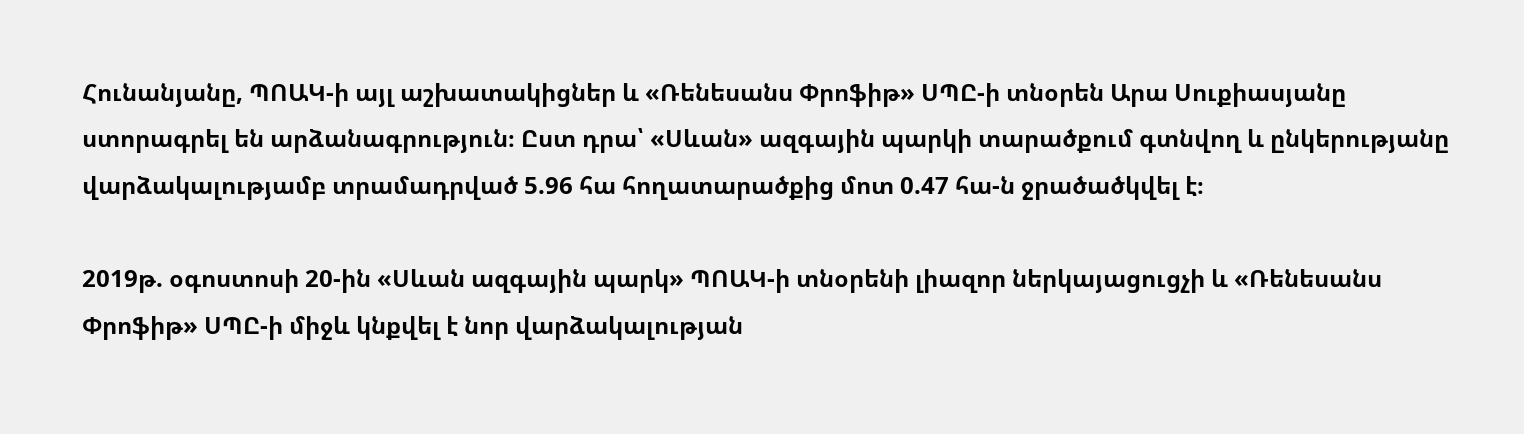Հունանյանը, ՊՈԱԿ-ի այլ աշխատակիցներ և «Ռենեսանս Փրոֆիթ» ՍՊԸ-ի տնօրեն Արա Սուքիասյանը ստորագրել են արձանագրություն։ Ըստ դրա՝ «Սևան» ազգային պարկի տարածքում գտնվող և ընկերությանը վարձակալությամբ տրամադրված 5.96 հա հողատարածքից մոտ 0.47 հա-ն ջրածածկվել է։

2019թ. օգոստոսի 20-ին «Սևան ազգային պարկ» ՊՈԱԿ-ի տնօրենի լիազոր ներկայացուցչի և «Ռենեսանս Փրոֆիթ» ՍՊԸ-ի միջև կնքվել է նոր վարձակալության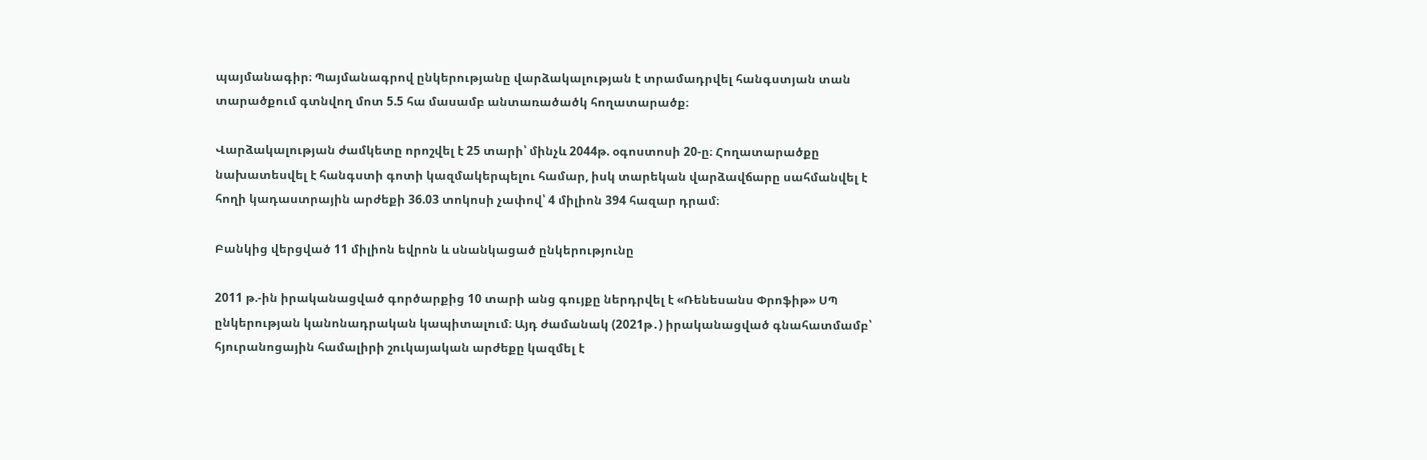պայմանագիր։ Պայմանագրով ընկերությանը վարձակալության է տրամադրվել հանգստյան տան տարածքում գտնվող մոտ 5.5 հա մասամբ անտառածածկ հողատարածք։

Վարձակալության ժամկետը որոշվել է 25 տարի՝ մինչև 2044թ. օգոստոսի 20-ը։ Հողատարածքը նախատեսվել է հանգստի գոտի կազմակերպելու համար, իսկ տարեկան վարձավճարը սահմանվել է հողի կադաստրային արժեքի 36.03 տոկոսի չափով՝ 4 միլիոն 394 հազար դրամ։

Բանկից վերցված 11 միլիոն եվրոն և սնանկացած ընկերությունը

2011 թ.-ին իրականացված գործարքից 10 տարի անց գույքը ներդրվել է «Ռենեսանս Փրոֆիթ» ՍՊ ընկերության կանոնադրական կապիտալում։ Այդ ժամանակ (2021թ․) իրականացված գնահատմամբ՝ հյուրանոցային համալիրի շուկայական արժեքը կազմել է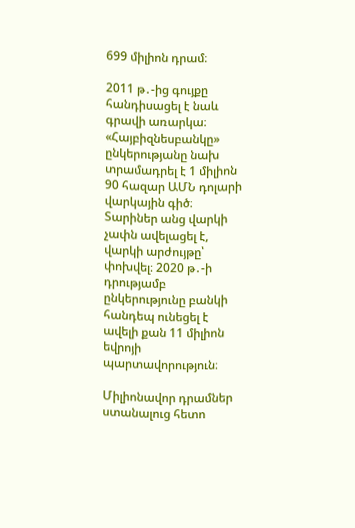699 միլիոն դրամ։

2011 թ․-ից գույքը հանդիսացել է նաև գրավի առարկա։ «Հայբիզնեսբանկը» ընկերությանը նախ տրամադրել է 1 միլիոն 90 հազար ԱՄՆ դոլարի վարկային գիծ։ Տարիներ անց վարկի չափն ավելացել է, վարկի արժույթը՝ փոխվել։ 2020 թ․-ի դրությամբ ընկերությունը բանկի հանդեպ ունեցել է ավելի քան 11 միլիոն եվրոյի պարտավորություն։

Միլիոնավոր դրամներ ստանալուց հետո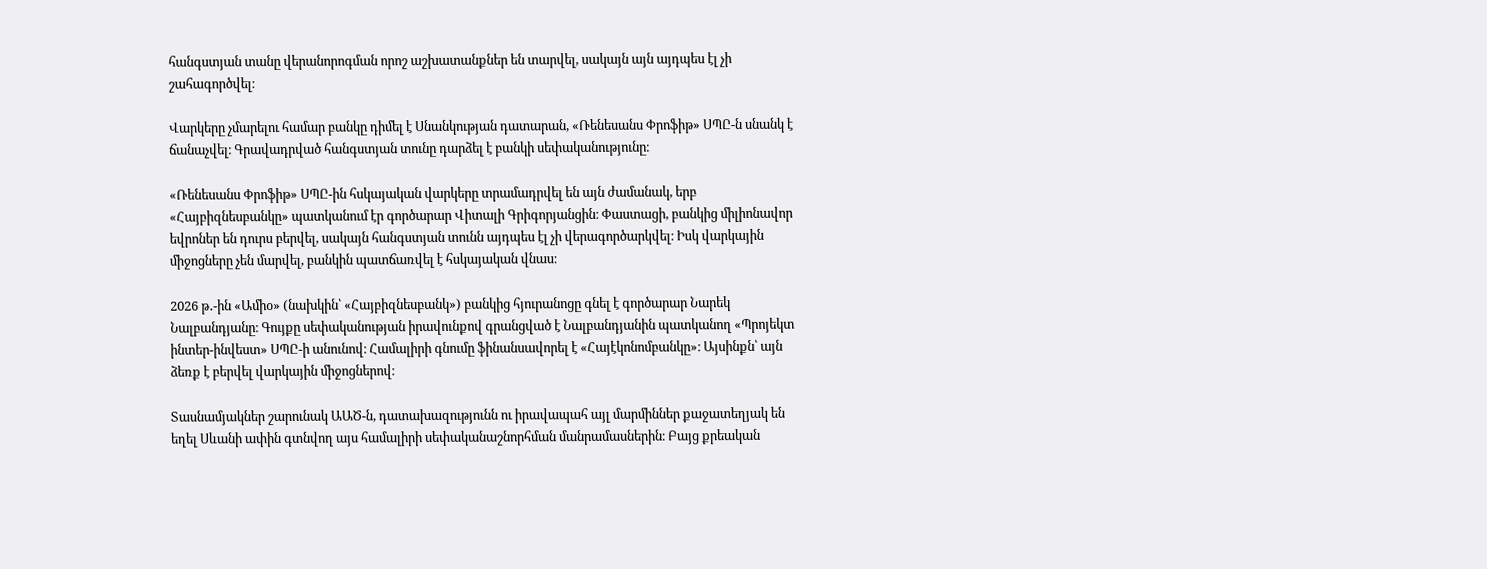հանգստյան տանը վերանորոգման որոշ աշխատանքներ են տարվել, սակայն այն այդպես էլ չի շահագործվել։

Վարկերը չմարելու համար բանկը դիմել է Սնանկության դատարան, «Ռենեսանս Փրոֆիթ» ՍՊԸ-ն սնանկ է ճանաչվել։ Գրավադրված հանգստյան տունը դարձել է բանկի սեփականությունը։

«Ռենեսանս Փրոֆիթ» ՍՊԸ-ին հսկայական վարկերը տրամադրվել են այն ժամանակ, երբ «Հայբիզնեսբանկը» պատկանում էր գործարար Վիտալի Գրիգորյանցին։ Փաստացի, բանկից միլիոնավոր եվրոներ են դուրս բերվել, սակայն հանգստյան տունն այդպես էլ չի վերագործարկվել։ Իսկ վարկային միջոցները չեն մարվել, բանկին պատճառվել է հսկայական վնաս։

2026 թ․-ին «Ամիօ» (նախկին՝ «Հայբիզնեսբանկ») բանկից հյուրանոցը գնել է գործարար Նարեկ Նալբանդյանը։ Գույքը սեփականության իրավունքով գրանցված է Նալբանդյանին պատկանող «Պրոյեկտ ինտեր-ինվեստ» ՍՊԸ-ի անունով։ Համալիրի գնումը ֆինանսավորել է «Հայէկոնոմբանկը»։ Այսինքն՝ այն ձեռք է բերվել վարկային միջոցներով։

Տասնամյակներ շարունակ ԱԱԾ-ն, դատախազությունն ու իրավապահ այլ մարմիններ քաջատեղյակ են եղել Սևանի ափին գտնվող այս համալիրի սեփականաշնորհման մանրամասներին։ Բայց քրեական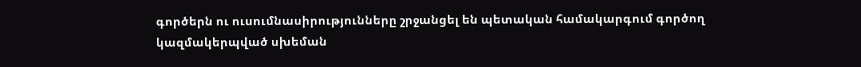գործերն ու ուսումնասիրությունները շրջանցել են պետական համակարգում գործող կազմակերպված սխեման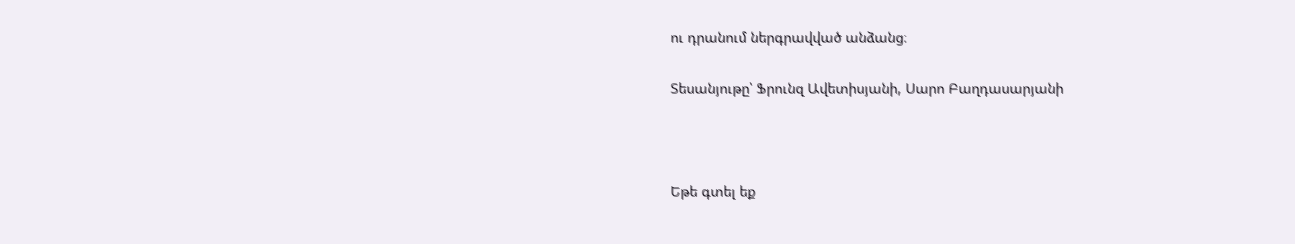ու դրանում ներգրավված անձանց։

Տեսանյութը՝ Ֆրունզ Ավետիսյանի, Սարո Բաղդասարյանի



Եթե գտել եք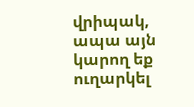վրիպակ, ապա այն կարող եք ուղարկել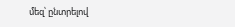մեզ՝ ընտրելով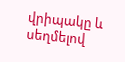վրիպակը և սեղմելով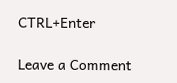CTRL+Enter

Leave a Comment